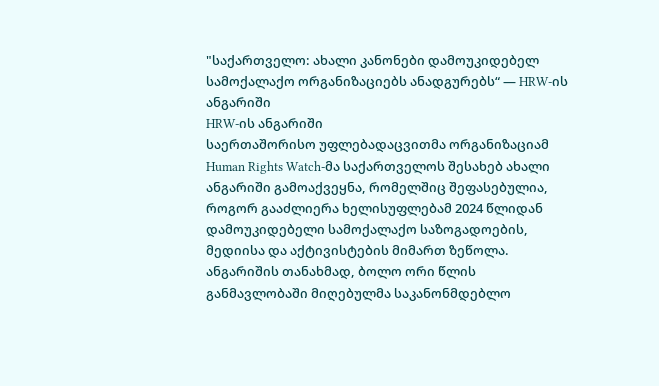"საქართველო: ახალი კანონები დამოუკიდებელ სამოქალაქო ორგანიზაციებს ანადგურებს“ — HRW-ის ანგარიში
HRW-ის ანგარიში
საერთაშორისო უფლებადაცვითმა ორგანიზაციამ Human Rights Watch-მა საქართველოს შესახებ ახალი ანგარიში გამოაქვეყნა, რომელშიც შეფასებულია, როგორ გააძლიერა ხელისუფლებამ 2024 წლიდან დამოუკიდებელი სამოქალაქო საზოგადოების, მედიისა და აქტივისტების მიმართ ზეწოლა.
ანგარიშის თანახმად, ბოლო ორი წლის განმავლობაში მიღებულმა საკანონმდებლო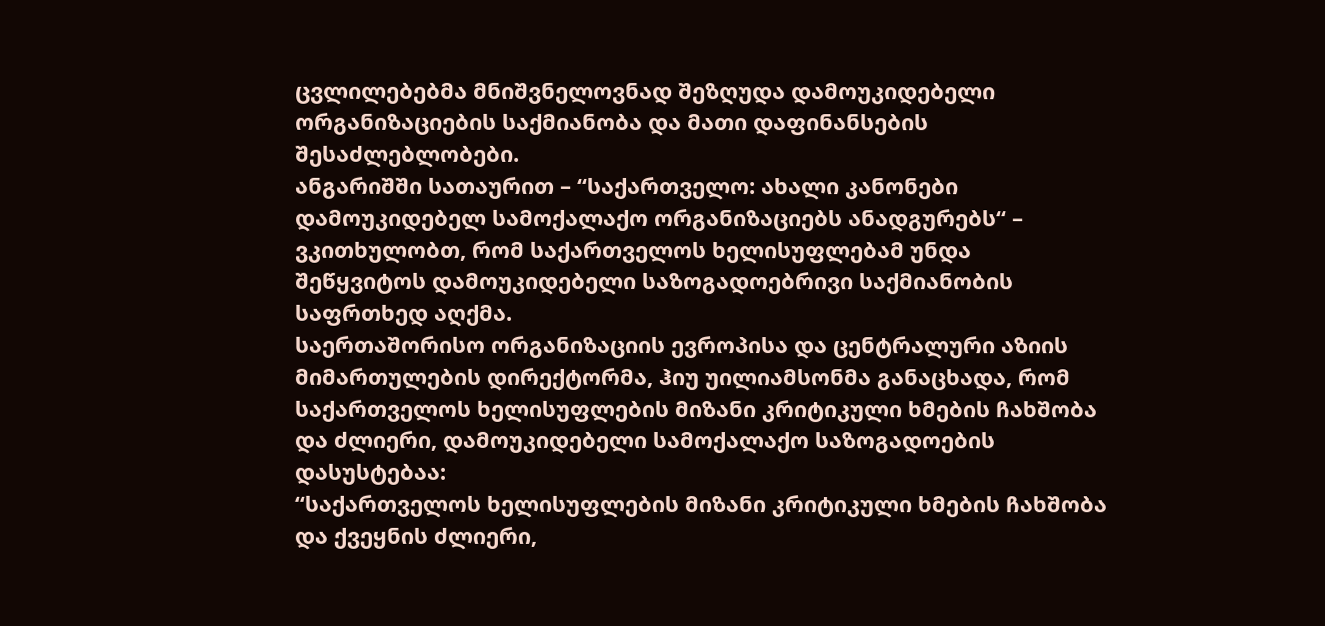ცვლილებებმა მნიშვნელოვნად შეზღუდა დამოუკიდებელი ორგანიზაციების საქმიანობა და მათი დაფინანსების შესაძლებლობები.
ანგარიშში სათაურით – “საქართველო: ახალი კანონები დამოუკიდებელ სამოქალაქო ორგანიზაციებს ანადგურებს“ – ვკითხულობთ, რომ საქართველოს ხელისუფლებამ უნდა შეწყვიტოს დამოუკიდებელი საზოგადოებრივი საქმიანობის საფრთხედ აღქმა.
საერთაშორისო ორგანიზაციის ევროპისა და ცენტრალური აზიის მიმართულების დირექტორმა, ჰიუ უილიამსონმა განაცხადა, რომ საქართველოს ხელისუფლების მიზანი კრიტიკული ხმების ჩახშობა და ძლიერი, დამოუკიდებელი სამოქალაქო საზოგადოების დასუსტებაა:
“საქართველოს ხელისუფლების მიზანი კრიტიკული ხმების ჩახშობა და ქვეყნის ძლიერი,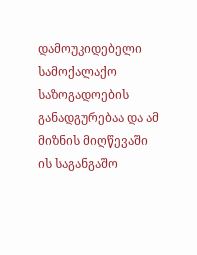დამოუკიდებელი სამოქალაქო საზოგადოების განადგურებაა და ამ მიზნის მიღწევაში ის საგანგაშო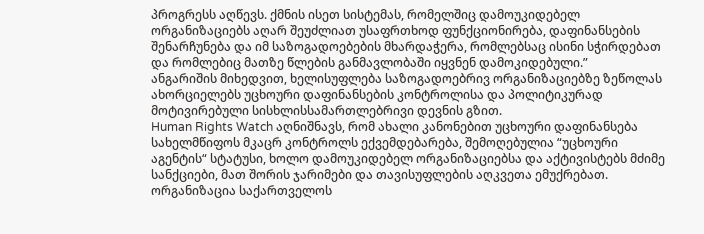პროგრესს აღწევს. ქმნის ისეთ სისტემას, რომელშიც დამოუკიდებელ ორგანიზაციებს აღარ შეუძლიათ უსაფრთხოდ ფუნქციონირება, დაფინანსების შენარჩუნება და იმ საზოგადოებების მხარდაჭერა, რომლებსაც ისინი სჭირდებათ და რომლებიც მათზე წლების განმავლობაში იყვნენ დამოკიდებული.”
ანგარიშის მიხედვით, ხელისუფლება საზოგადოებრივ ორგანიზაციებზე ზეწოლას ახორციელებს უცხოური დაფინანსების კონტროლისა და პოლიტიკურად მოტივირებული სისხლისსამართლებრივი დევნის გზით.
Human Rights Watch აღნიშნავს, რომ ახალი კანონებით უცხოური დაფინანსება სახელმწიფოს მკაცრ კონტროლს ექვემდებარება, შემოღებულია “უცხოური აგენტის“ სტატუსი, ხოლო დამოუკიდებელ ორგანიზაციებსა და აქტივისტებს მძიმე სანქციები, მათ შორის ჯარიმები და თავისუფლების აღკვეთა ემუქრებათ.
ორგანიზაცია საქართველოს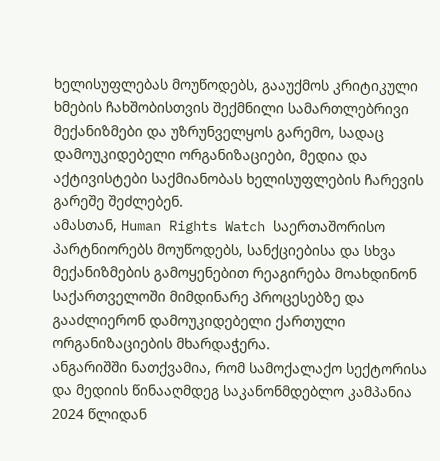ხელისუფლებას მოუწოდებს, გააუქმოს კრიტიკული ხმების ჩახშობისთვის შექმნილი სამართლებრივი მექანიზმები და უზრუნველყოს გარემო, სადაც დამოუკიდებელი ორგანიზაციები, მედია და აქტივისტები საქმიანობას ხელისუფლების ჩარევის გარეშე შეძლებენ.
ამასთან, Human Rights Watch საერთაშორისო პარტნიორებს მოუწოდებს, სანქციებისა და სხვა მექანიზმების გამოყენებით რეაგირება მოახდინონ საქართველოში მიმდინარე პროცესებზე და გააძლიერონ დამოუკიდებელი ქართული ორგანიზაციების მხარდაჭერა.
ანგარიშში ნათქვამია, რომ სამოქალაქო სექტორისა და მედიის წინააღმდეგ საკანონმდებლო კამპანია 2024 წლიდან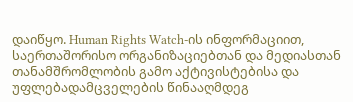დაიწყო. Human Rights Watch-ის ინფორმაციით, საერთაშორისო ორგანიზაციებთან და მედიასთან თანამშრომლობის გამო აქტივისტებისა და უფლებადამცველების წინააღმდეგ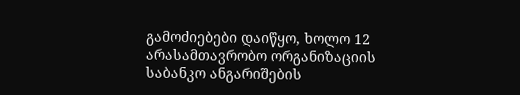გამოძიებები დაიწყო, ხოლო 12 არასამთავრობო ორგანიზაციის საბანკო ანგარიშების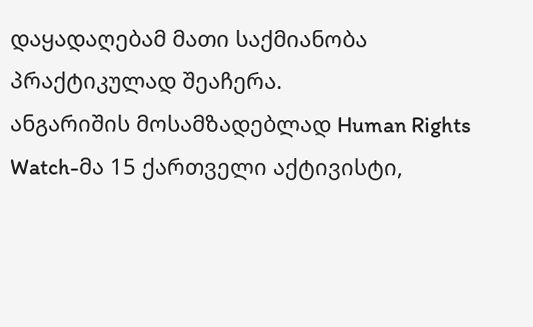დაყადაღებამ მათი საქმიანობა პრაქტიკულად შეაჩერა.
ანგარიშის მოსამზადებლად Human Rights Watch-მა 15 ქართველი აქტივისტი,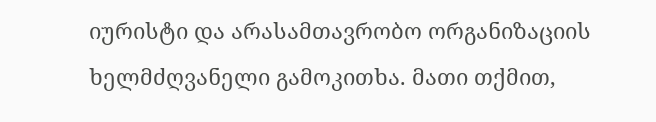იურისტი და არასამთავრობო ორგანიზაციის ხელმძღვანელი გამოკითხა. მათი თქმით,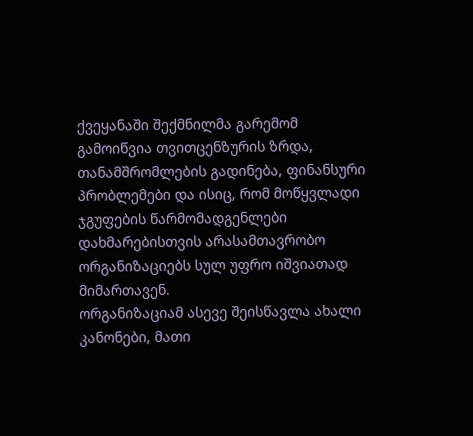ქვეყანაში შექმნილმა გარემომ გამოიწვია თვითცენზურის ზრდა, თანამშრომლების გადინება, ფინანსური პრობლემები და ისიც, რომ მოწყვლადი ჯგუფების წარმომადგენლები დახმარებისთვის არასამთავრობო ორგანიზაციებს სულ უფრო იშვიათად მიმართავენ.
ორგანიზაციამ ასევე შეისწავლა ახალი კანონები, მათი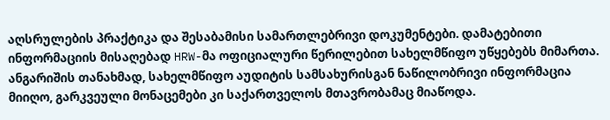აღსრულების პრაქტიკა და შესაბამისი სამართლებრივი დოკუმენტები. დამატებითი ინფორმაციის მისაღებად HRW-მა ოფიციალური წერილებით სახელმწიფო უწყებებს მიმართა. ანგარიშის თანახმად, სახელმწიფო აუდიტის სამსახურისგან ნაწილობრივი ინფორმაცია მიიღო, გარკვეული მონაცემები კი საქართველოს მთავრობამაც მიაწოდა.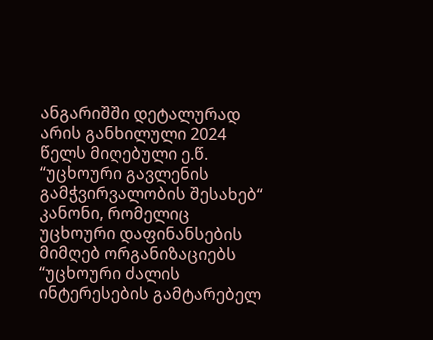ანგარიშში დეტალურად არის განხილული 2024 წელს მიღებული ე.წ. “უცხოური გავლენის გამჭვირვალობის შესახებ“ კანონი, რომელიც უცხოური დაფინანსების მიმღებ ორგანიზაციებს “უცხოური ძალის ინტერესების გამტარებელ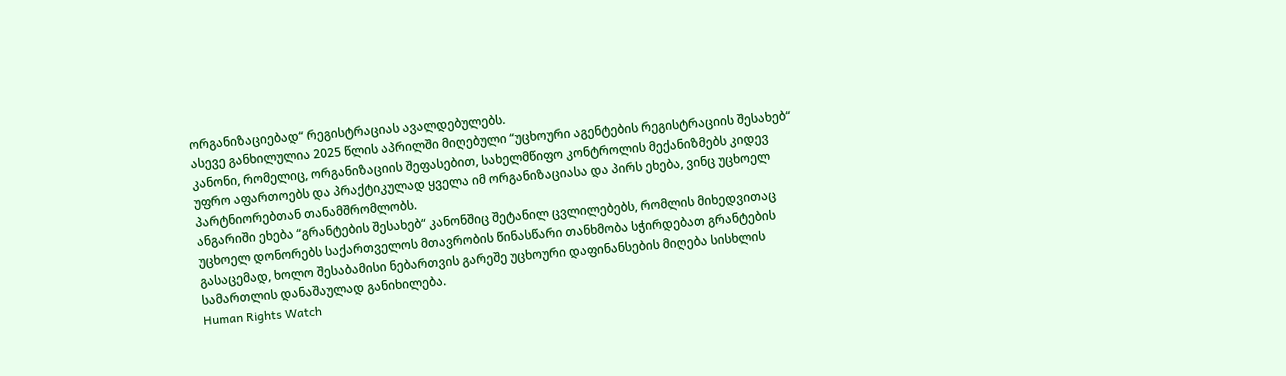ორგანიზაციებად“ რეგისტრაციას ავალდებულებს.
ასევე განხილულია 2025 წლის აპრილში მიღებული “უცხოური აგენტების რეგისტრაციის შესახებ“ კანონი, რომელიც, ორგანიზაციის შეფასებით, სახელმწიფო კონტროლის მექანიზმებს კიდევ უფრო აფართოებს და პრაქტიკულად ყველა იმ ორგანიზაციასა და პირს ეხება, ვინც უცხოელ პარტნიორებთან თანამშრომლობს.
ანგარიში ეხება “გრანტების შესახებ“ კანონშიც შეტანილ ცვლილებებს, რომლის მიხედვითაც უცხოელ დონორებს საქართველოს მთავრობის წინასწარი თანხმობა სჭირდებათ გრანტების გასაცემად, ხოლო შესაბამისი ნებართვის გარეშე უცხოური დაფინანსების მიღება სისხლის სამართლის დანაშაულად განიხილება.
Human Rights Watch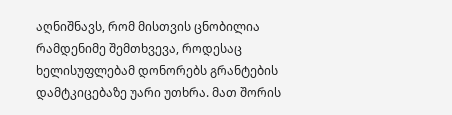აღნიშნავს, რომ მისთვის ცნობილია რამდენიმე შემთხვევა, როდესაც ხელისუფლებამ დონორებს გრანტების დამტკიცებაზე უარი უთხრა. მათ შორის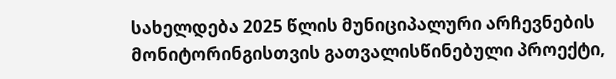სახელდება 2025 წლის მუნიციპალური არჩევნების მონიტორინგისთვის გათვალისწინებული პროექტი,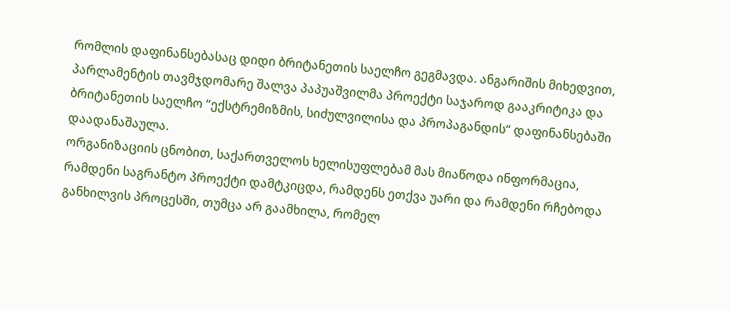რომლის დაფინანსებასაც დიდი ბრიტანეთის საელჩო გეგმავდა. ანგარიშის მიხედვით, პარლამენტის თავმჯდომარე შალვა პაპუაშვილმა პროექტი საჯაროდ გააკრიტიკა და ბრიტანეთის საელჩო “ექსტრემიზმის, სიძულვილისა და პროპაგანდის“ დაფინანსებაში დაადანაშაულა.
ორგანიზაციის ცნობით, საქართველოს ხელისუფლებამ მას მიაწოდა ინფორმაცია, რამდენი საგრანტო პროექტი დამტკიცდა, რამდენს ეთქვა უარი და რამდენი რჩებოდა განხილვის პროცესში, თუმცა არ გაამხილა, რომელ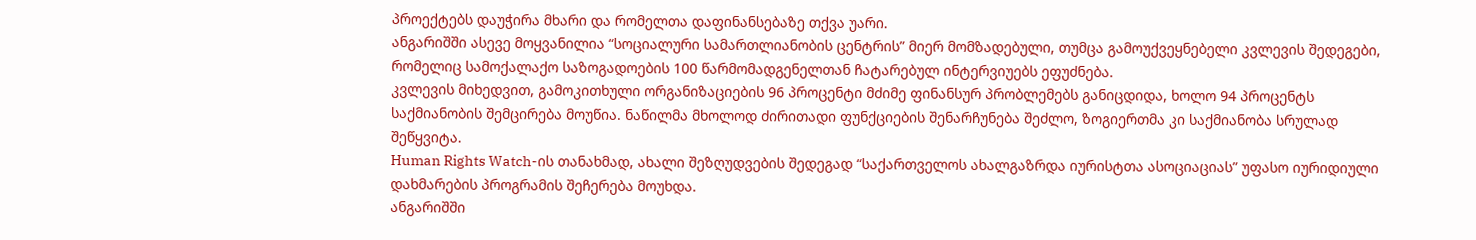პროექტებს დაუჭირა მხარი და რომელთა დაფინანსებაზე თქვა უარი.
ანგარიშში ასევე მოყვანილია “სოციალური სამართლიანობის ცენტრის” მიერ მომზადებული, თუმცა გამოუქვეყნებელი კვლევის შედეგები, რომელიც სამოქალაქო საზოგადოების 100 წარმომადგენელთან ჩატარებულ ინტერვიუებს ეფუძნება.
კვლევის მიხედვით, გამოკითხული ორგანიზაციების 96 პროცენტი მძიმე ფინანსურ პრობლემებს განიცდიდა, ხოლო 94 პროცენტს საქმიანობის შემცირება მოუწია. ნაწილმა მხოლოდ ძირითადი ფუნქციების შენარჩუნება შეძლო, ზოგიერთმა კი საქმიანობა სრულად შეწყვიტა.
Human Rights Watch-ის თანახმად, ახალი შეზღუდვების შედეგად “საქართველოს ახალგაზრდა იურისტთა ასოციაციას” უფასო იურიდიული დახმარების პროგრამის შეჩერება მოუხდა.
ანგარიშში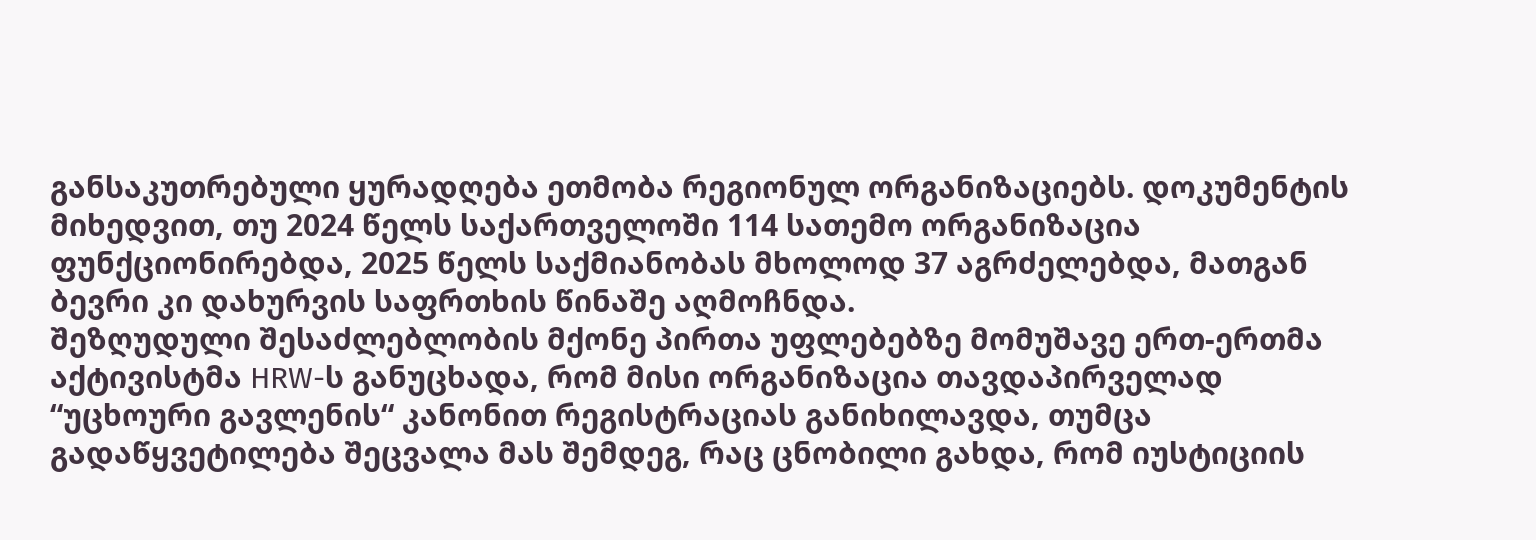განსაკუთრებული ყურადღება ეთმობა რეგიონულ ორგანიზაციებს. დოკუმენტის მიხედვით, თუ 2024 წელს საქართველოში 114 სათემო ორგანიზაცია ფუნქციონირებდა, 2025 წელს საქმიანობას მხოლოდ 37 აგრძელებდა, მათგან ბევრი კი დახურვის საფრთხის წინაშე აღმოჩნდა.
შეზღუდული შესაძლებლობის მქონე პირთა უფლებებზე მომუშავე ერთ-ერთმა აქტივისტმა HRW-ს განუცხადა, რომ მისი ორგანიზაცია თავდაპირველად “უცხოური გავლენის“ კანონით რეგისტრაციას განიხილავდა, თუმცა გადაწყვეტილება შეცვალა მას შემდეგ, რაც ცნობილი გახდა, რომ იუსტიციის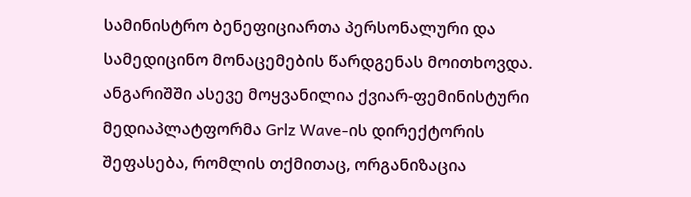სამინისტრო ბენეფიციართა პერსონალური და სამედიცინო მონაცემების წარდგენას მოითხოვდა.
ანგარიშში ასევე მოყვანილია ქვიარ-ფემინისტური მედიაპლატფორმა Grlz Wave-ის დირექტორის შეფასება, რომლის თქმითაც, ორგანიზაცია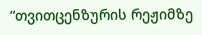“თვითცენზურის რეჟიმზე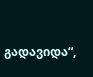გადავიდა“,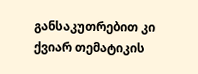განსაკუთრებით კი ქვიარ თემატიკის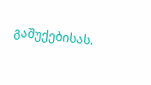გაშუქებისას.